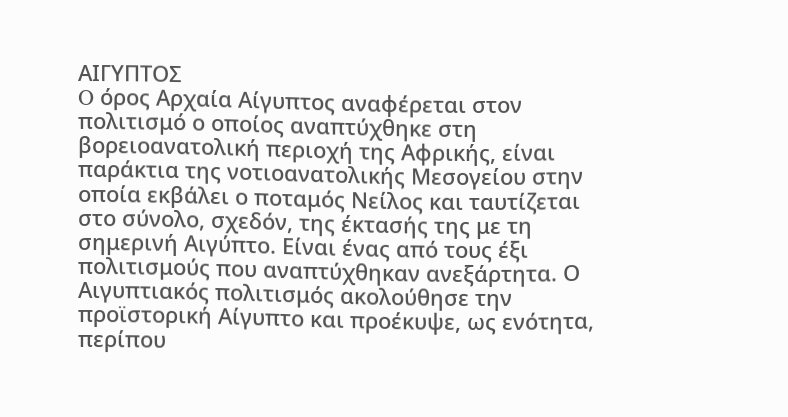ΑΙΓΥΠΤΟΣ
O όρος Αρχαία Αίγυπτος αναφέρεται στον πολιτισμό ο οποίος αναπτύχθηκε στη βορειοανατολική περιοχή της Αφρικής, είναι παράκτια της νοτιοανατολικής Μεσογείου στην οποία εκβάλει ο ποταμός Νείλος και ταυτίζεται στο σύνολο, σχεδόν, της έκτασής της με τη σημερινή Αιγύπτο. Είναι ένας από τους έξι πολιτισμούς που αναπτύχθηκαν ανεξάρτητα. Ο Αιγυπτιακός πολιτισμός ακολούθησε την προϊστορική Αίγυπτο και προέκυψε, ως ενότητα, περίπου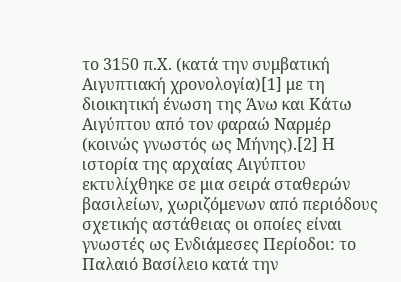το 3150 π.Χ. (κατά την συμβατική Αιγυπτιακή χρονολογία)[1] με τη διοικητική ένωση της Άνω και Κάτω Αιγύπτου από τον φαραώ Ναρμέρ (κοινώς γνωστός ως Μήνης).[2] Η ιστορία της αρχαίας Αιγύπτου εκτυλίχθηκε σε μια σειρά σταθερών βασιλείων, χωριζόμενων από περιόδους σχετικής αστάθειας οι οποίες είναι γνωστές ως Ενδιάμεσες Περίοδοι: το Παλαιό Βασίλειο κατά την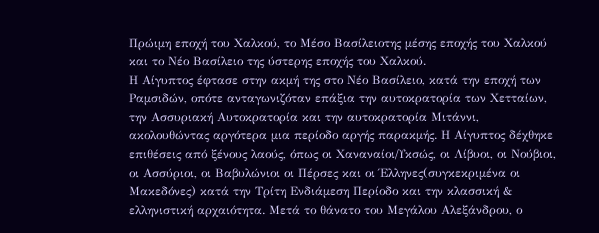Πρώιμη εποχή του Χαλκού, το Μέσο Βασίλειοτης μέσης εποχής του Χαλκού και το Νέο Βασίλειο της ύστερης εποχής του Χαλκού.
Η Αίγυπτος έφτασε στην ακμή της στο Νέο Βασίλειο, κατά την εποχή των Ραμσιδών, οπότε ανταγωνιζόταν επάξια την αυτοκρατορία των Χετταίων, την Ασσυριακή Αυτοκρατορία και την αυτοκρατορία Μιτάννι, ακολουθώντας αργότερα μια περίοδο αργής παρακμής. Η Αίγυπτος δέχθηκε επιθέσεις από ξένους λαούς, όπως οι Χαναναίοι/Υκσώς, οι Λίβυοι, οι Νούβιοι, οι Ασσύριοι, οι Βαβυλώνιοι οι Πέρσες και οι Έλληνες(συγκεκριμένα οι Μακεδόνες) κατά την Τρίτη Ενδιάμεση Περίοδο και την κλασσική & ελληνιστική αρχαιότητα. Μετά το θάνατο του Μεγάλου Αλεξάνδρου, ο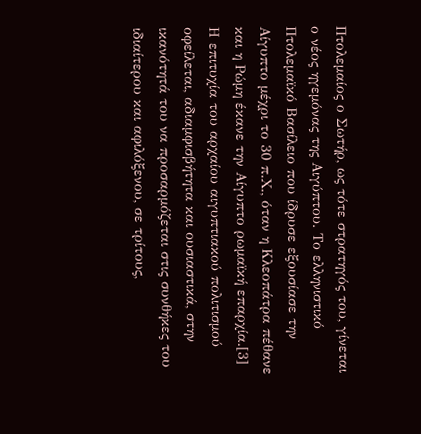Πτολεμαίος ο Σωτήρ, ως τότε στρατηγός του, γίνεται ο νέος ηγεμόνας της Αιγύπτου. Το ελληνιστικό Πτολεμαϊκό Βασίλειο που ίδρυσε εξουσίασε την Αίγυπτο μέχρι το 30 π.Χ., όταν η Κλεοπάτρα πέθανε και η Ρώμη έκανε την Αίγυπτο ρωμαϊκή επαρχία.[3]
Η επιτυχία του αρχαίου αιγυπτιακού πολιτισμού οφείλεται, αδιαμφισβήτητα και ουσιαστικά, στην ικανότητά του να προσαρμόζεται στις συνθήκες του ιδιαίτερου και αφιλόξενου, σε τρίτους,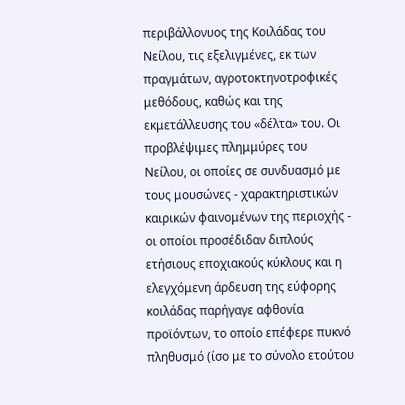περιβάλλονυος της Κοιλάδας του Νείλου, τις εξελιγμένες, εκ των πραγμάτων, αγροτοκτηνοτροφικές μεθόδους, καθώς και της εκμετάλλευσης του «δέλτα» του. Οι προβλέψιμες πλημμύρες του Νείλου, οι οποίες σε συνδυασμό με τους μουσώνες - χαρακτηριστικών καιρικών φαινομένων της περιοχής - οι οποίοι προσέδιδαν διπλούς ετήσιους εποχιακούς κύκλους και η ελεγχόμενη άρδευση της εύφορης κοιλάδας παρήγαγε αφθονία προϊόντων, το οποίο επέφερε πυκνό πληθυσμό (ίσο με το σύνολο ετούτου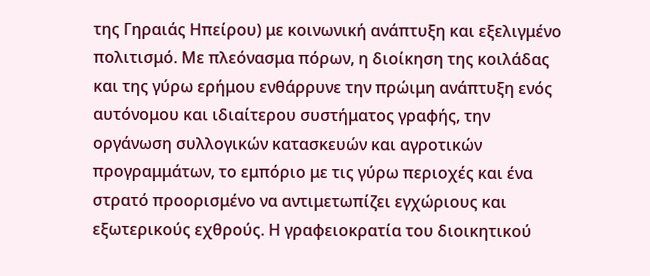της Γηραιάς Ηπείρου) με κοινωνική ανάπτυξη και εξελιγμένο πολιτισμό. Με πλεόνασμα πόρων, η διοίκηση της κοιλάδας και της γύρω ερήμου ενθάρρυνε την πρώιμη ανάπτυξη ενός αυτόνομου και ιδιαίτερου συστήματος γραφής, την οργάνωση συλλογικών κατασκευών και αγροτικών προγραμμάτων, το εμπόριο με τις γύρω περιοχές και ένα στρατό προορισμένο να αντιμετωπίζει εγχώριους και εξωτερικούς εχθρούς. Η γραφειοκρατία του διοικητικού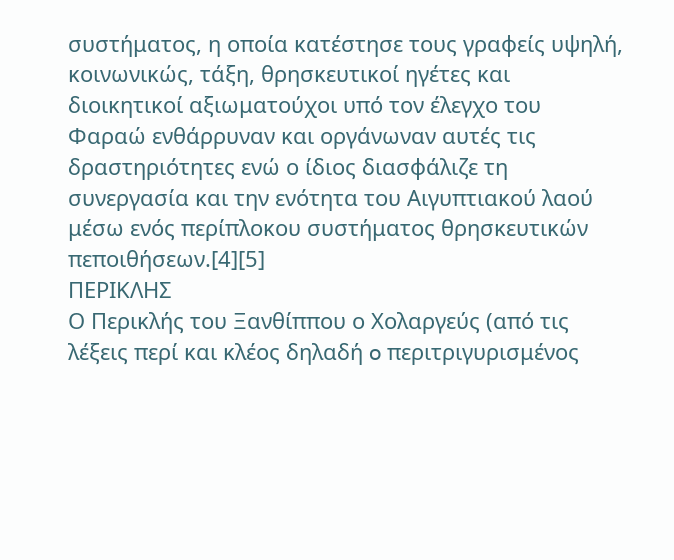συστήματος, η οποία κατέστησε τους γραφείς υψηλή, κοινωνικώς, τάξη, θρησκευτικοί ηγέτες και διοικητικοί αξιωματούχοι υπό τον έλεγχο του Φαραώ ενθάρρυναν και οργάνωναν αυτές τις δραστηριότητες ενώ ο ίδιος διασφάλιζε τη συνεργασία και την ενότητα του Αιγυπτιακού λαού μέσω ενός περίπλοκου συστήματος θρησκευτικών πεποιθήσεων.[4][5]
ΠΕΡΙΚΛΗΣ
Ο Περικλής του Ξανθίππου ο Χολαργεύς (από τις λέξεις περί και κλέος δηλαδή o περιτριγυρισμένος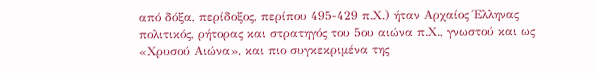από δόξα, περίδοξος, περίπου 495-429 π.Χ.) ήταν Αρχαίος Έλληνας πολιτικός, ρήτορας και στρατηγός του 5ου αιώνα π.Χ., γνωστού και ως «Χρυσού Αιώνα», και πιο συγκεκριμένα της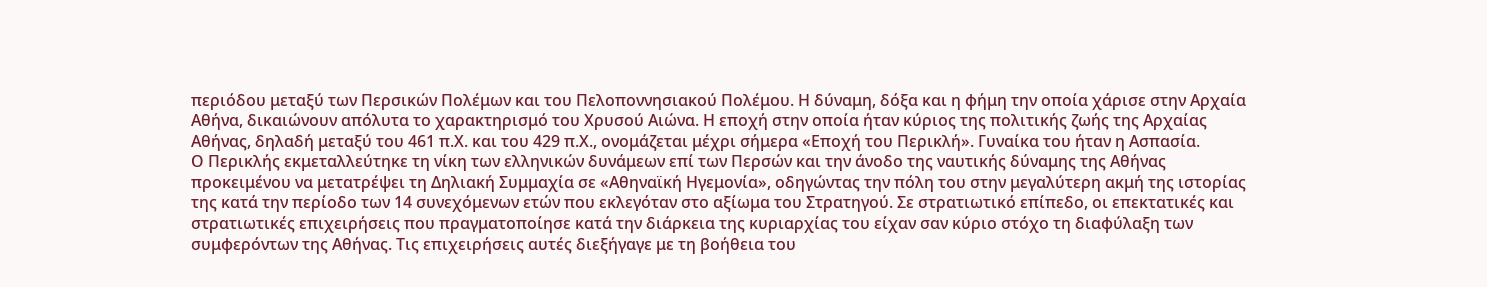περιόδου μεταξύ των Περσικών Πολέμων και του Πελοποννησιακού Πολέμου. Η δύναμη, δόξα και η φήμη την οποία χάρισε στην Αρχαία Αθήνα, δικαιώνουν απόλυτα το χαρακτηρισμό του Χρυσού Αιώνα. Η εποχή στην οποία ήταν κύριος της πολιτικής ζωής της Αρχαίας Αθήνας, δηλαδή μεταξύ του 461 π.Χ. και του 429 π.Χ., ονομάζεται μέχρι σήμερα «Εποχή του Περικλή». Γυναίκα του ήταν η Ασπασία.
Ο Περικλής εκμεταλλεύτηκε τη νίκη των ελληνικών δυνάμεων επί των Περσών και την άνοδο της ναυτικής δύναμης της Αθήνας προκειμένου να μετατρέψει τη Δηλιακή Συμμαχία σε «Αθηναϊκή Ηγεμονία», οδηγώντας την πόλη του στην μεγαλύτερη ακμή της ιστορίας της κατά την περίοδο των 14 συνεχόμενων ετών που εκλεγόταν στο αξίωμα του Στρατηγού. Σε στρατιωτικό επίπεδο, οι επεκτατικές και στρατιωτικές επιχειρήσεις που πραγματοποίησε κατά την διάρκεια της κυριαρχίας του είχαν σαν κύριο στόχο τη διαφύλαξη των συμφερόντων της Αθήνας. Τις επιχειρήσεις αυτές διεξήγαγε με τη βοήθεια του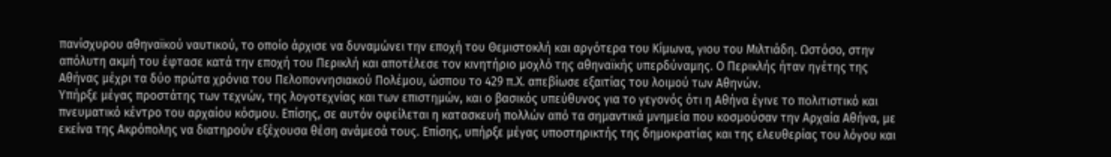πανίσχυρου αθηναϊκού ναυτικού, το οποίο άρχισε να δυναμώνει την εποχή του Θεμιστοκλή και αργότερα του Κίμωνα, γιου του Μιλτιάδη. Ωστόσο, στην απόλυτη ακμή του έφτασε κατά την εποχή του Περικλή και αποτέλεσε τον κινητήριο μοχλό της αθηναϊκής υπερδύναμης. Ο Περικλής ήταν ηγέτης της Αθήνας μέχρι τα δύο πρώτα χρόνια του Πελοποννησιακού Πολέμου, ώσπου το 429 π.Χ. απεβίωσε εξαιτίας του λοιμού των Αθηνών.
Υπήρξε μέγας προστάτης των τεχνών, της λογοτεχνίας και των επιστημών, και ο βασικός υπεύθυνος για το γεγονός ότι η Αθήνα έγινε το πολιτιστικό και πνευματικό κέντρο του αρχαίου κόσμου. Επίσης, σε αυτόν οφείλεται η κατασκευή πολλών από τα σημαντικά μνημεία που κοσμούσαν την Αρχαία Αθήνα, με εκείνα της Ακρόπολης να διατηρούν εξέχουσα θέση ανάμεσά τους. Επίσης, υπήρξε μέγας υποστηρικτής της δημοκρατίας και της ελευθερίας του λόγου και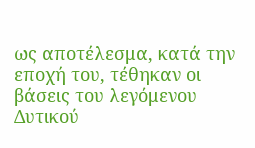ως αποτέλεσμα, κατά την εποχή του, τέθηκαν οι βάσεις του λεγόμενου Δυτικού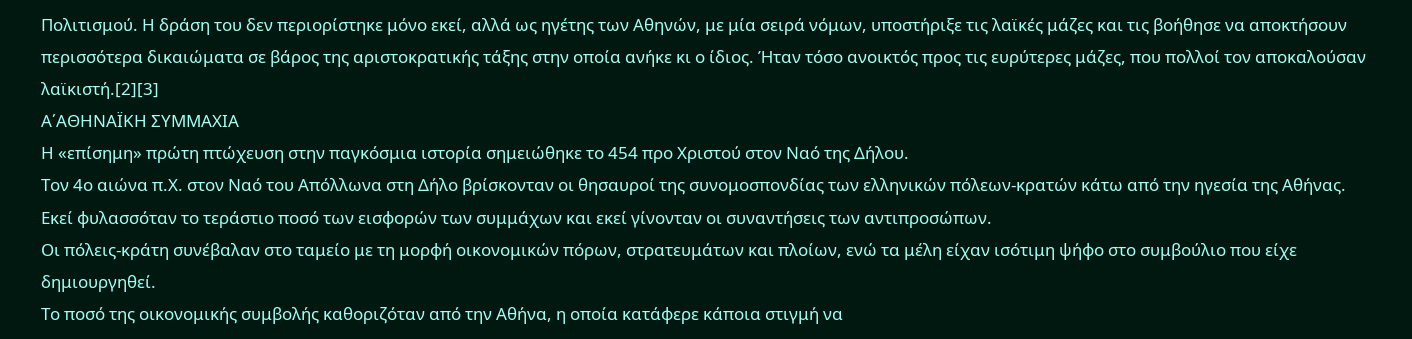Πολιτισμού. Η δράση του δεν περιορίστηκε μόνο εκεί, αλλά ως ηγέτης των Αθηνών, με μία σειρά νόμων, υποστήριξε τις λαϊκές μάζες και τις βοήθησε να αποκτήσουν περισσότερα δικαιώματα σε βάρος της αριστοκρατικής τάξης στην οποία ανήκε κι ο ίδιος. Ήταν τόσο ανοικτός προς τις ευρύτερες μάζες, που πολλοί τον αποκαλούσαν λαϊκιστή.[2][3]
Α΄ΑΘΗΝΑΪΚΗ ΣΥΜΜΑΧΙΑ
Η «επίσημη» πρώτη πτώχευση στην παγκόσμια ιστορία σημειώθηκε το 454 προ Χριστού στον Ναό της Δήλου.
Τον 4ο αιώνα π.Χ. στον Ναό του Απόλλωνα στη Δήλο βρίσκονταν οι θησαυροί της συνομοσπονδίας των ελληνικών πόλεων-κρατών κάτω από την ηγεσία της Αθήνας.
Εκεί φυλασσόταν το τεράστιο ποσό των εισφορών των συμμάχων και εκεί γίνονταν οι συναντήσεις των αντιπροσώπων.
Οι πόλεις-κράτη συνέβαλαν στο ταμείο με τη μορφή οικονομικών πόρων, στρατευμάτων και πλοίων, ενώ τα μέλη είχαν ισότιμη ψήφο στο συμβούλιο που είχε δημιουργηθεί.
Το ποσό της οικονομικής συμβολής καθοριζόταν από την Αθήνα, η οποία κατάφερε κάποια στιγμή να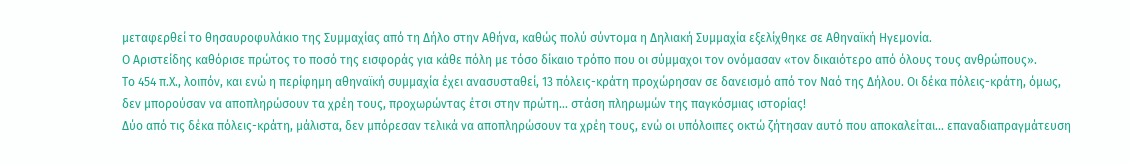μεταφερθεί το θησαυροφυλάκιο της Συμμαχίας από τη Δήλο στην Αθήνα, καθώς πολύ σύντομα η Δηλιακή Συμμαχία εξελίχθηκε σε Αθηναϊκή Ηγεμονία.
Ο Αριστείδης καθόρισε πρώτος το ποσό της εισφοράς για κάθε πόλη με τόσο δίκαιο τρόπο που οι σύμμαχοι τον ονόμασαν «τον δικαιότερο από όλους τους ανθρώπους».
Το 454 π.Χ., λοιπόν, και ενώ η περίφημη αθηναϊκή συμμαχία έχει ανασυσταθεί, 13 πόλεις-κράτη προχώρησαν σε δανεισμό από τον Ναό της Δήλου. Οι δέκα πόλεις-κράτη, όμως, δεν μπορούσαν να αποπληρώσουν τα χρέη τους, προχωρώντας έτσι στην πρώτη... στάση πληρωμών της παγκόσμιας ιστορίας!
Δύο από τις δέκα πόλεις-κράτη, μάλιστα, δεν μπόρεσαν τελικά να αποπληρώσουν τα χρέη τους, ενώ οι υπόλοιπες οκτώ ζήτησαν αυτό που αποκαλείται... επαναδιαπραγμάτευση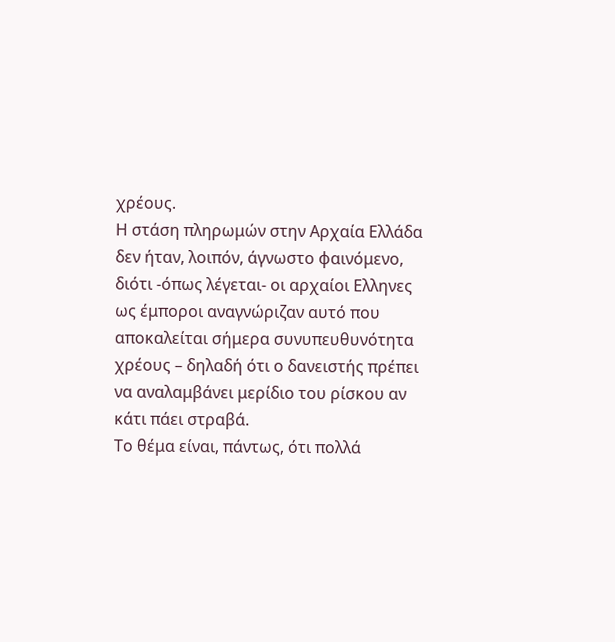χρέους.
Η στάση πληρωμών στην Αρχαία Ελλάδα δεν ήταν, λοιπόν, άγνωστο φαινόμενο, διότι -όπως λέγεται- οι αρχαίοι Ελληνες ως έμποροι αναγνώριζαν αυτό που αποκαλείται σήμερα συνυπευθυνότητα χρέους – δηλαδή ότι ο δανειστής πρέπει να αναλαμβάνει μερίδιο του ρίσκου αν κάτι πάει στραβά.
Το θέμα είναι, πάντως, ότι πολλά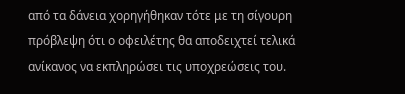από τα δάνεια χορηγήθηκαν τότε με τη σίγουρη πρόβλεψη ότι ο οφειλέτης θα αποδειχτεί τελικά ανίκανος να εκπληρώσει τις υποχρεώσεις του.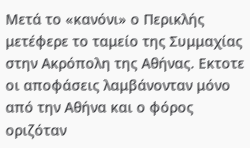Μετά το «κανόνι» ο Περικλής μετέφερε το ταμείο της Συμμαχίας στην Ακρόπολη της Αθήνας. Εκτοτε οι αποφάσεις λαμβάνονταν μόνο από την Αθήνα και ο φόρος οριζόταν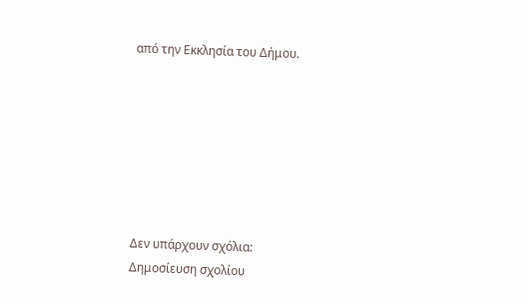από την Εκκλησία του Δήμου.







Δεν υπάρχουν σχόλια:
Δημοσίευση σχολίου